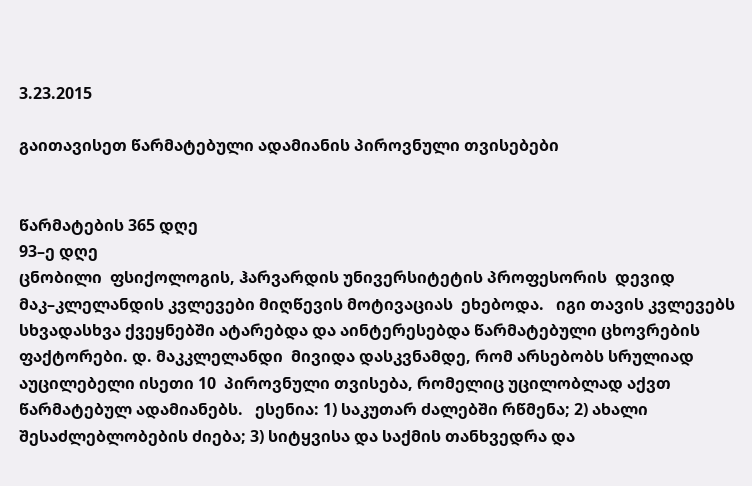3.23.2015

გაითავისეთ წარმატებული ადამიანის პიროვნული თვისებები


წარმატების 365 დღე
93–ე დღე
ცნობილი  ფსიქოლოგის, ჰარვარდის უნივერსიტეტის პროფესორის  დევიდ მაკ–კლელანდის კვლევები მიღწევის მოტივაციას  ეხებოდა.   იგი თავის კვლევებს სხვადასხვა ქვეყნებში ატარებდა და აინტერესებდა წარმატებული ცხოვრების ფაქტორები. დ. მაკკლელანდი  მივიდა დასკვნამდე, რომ არსებობს სრულიად აუცილებელი ისეთი 10  პიროვნული თვისება, რომელიც უცილობლად აქვთ წარმატებულ ადამიანებს.   ესენია: 1) საკუთარ ძალებში რწმენა; 2) ახალი შესაძლებლობების ძიება; 3) სიტყვისა და საქმის თანხვედრა და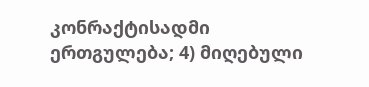კონრაქტისადმი ერთგულება; 4) მიღებული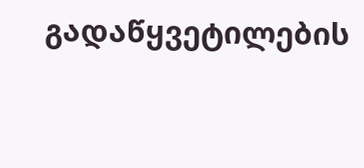გადაწყვეტილების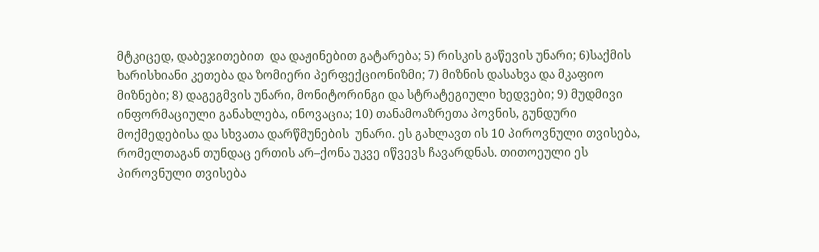მტკიცედ, დაბეჯითებით  და დაჟინებით გატარება; 5) რისკის გაწევის უნარი; 6)საქმის ხარისხიანი კეთება და ზომიერი პერფექციონიზმი; 7) მიზნის დასახვა და მკაფიო მიზნები; 8) დაგეგმვის უნარი, მონიტორინგი და სტრატეგიული ხედვები; 9) მუდმივი ინფორმაციული განახლება, ინოვაცია; 10) თანამოაზრეთა პოვნის, გუნდური მოქმედებისა და სხვათა დარწმუნების  უნარი. ეს გახლავთ ის 10 პიროვნული თვისება, რომელთაგან თუნდაც ერთის არ–ქონა უკვე იწვევს ჩავარდნას. თითოეული ეს პიროვნული თვისება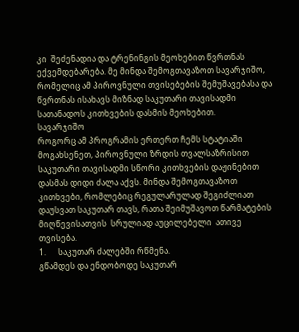კი  შეძენადია და ტრენინგის მეოხებით წვრთნას ექვემდებარება. მე მინდა შემოგთავაზოთ სავარჯიშო, რომელიც ამ პიროვნული თვისებების შემუშავებასა და წვრთნას ისახავს მიზნად საკუთარი თავისადმი სათანადოს კითხვების დასმის მეოხებით.
სავარჯიშო
როგორც ამ პროგრამის ერთერთ ჩემს სტატიაში მოგახსენეთ, პიროვნული ზრდის თვალსაზრისით  საკუთარი თავისადმი სწორი კითხვების დაჟინებით დასმას დიდი ძალა აქვს. მინდა შემოგთავაზოთ  კითხვები, რომლებიც რეგულარულად შეგიძლიათ დაუსვათ საკუთარ თავს, რათა შეიმუშავოთ წარმატების მიღწევისათვის  სრულიად აუცილებელი  ათივე თვისება.
1.      საკუთარ ძალებში რწმენა.
გწამდეს და ენდობოდე საკუთარ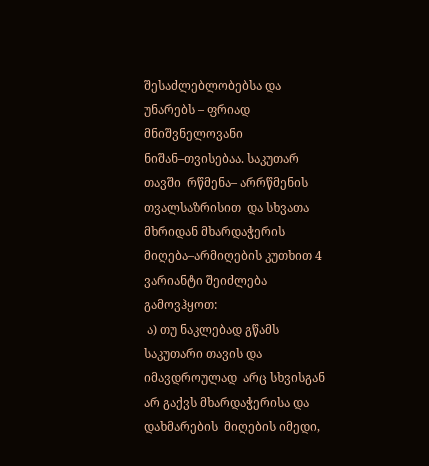შესაძლებლობებსა და უნარებს – ფრიად მნიშვნელოვანი ნიშან–თვისებაა. საკუთარ თავში  რწმენა– არრწმენის თვალსაზრისით  და სხვათა მხრიდან მხარდაჭერის მიღება–არმიღების კუთხით 4 ვარიანტი შეიძლება გამოვჰყოთ:
 ა) თუ ნაკლებად გწამს საკუთარი თავის და იმავდროულად  არც სხვისგან არ გაქვს მხარდაჭერისა და დახმარების  მიღების იმედი,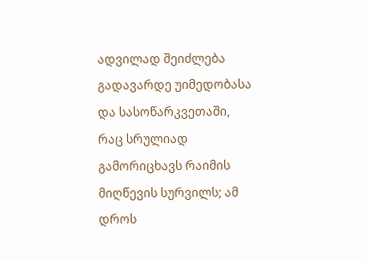ადვილად შეიძლება გადავარდე უიმედობასა და სასოწარკვეთაში, რაც სრულიად გამორიცხავს რაიმის მიღწევის სურვილს; ამ დროს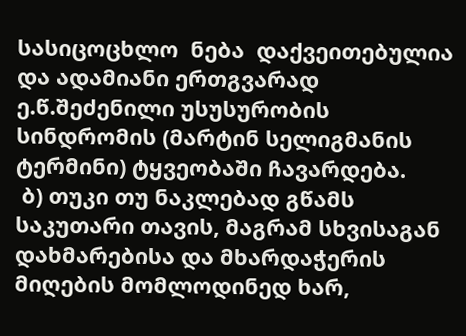სასიცოცხლო  ნება  დაქვეითებულია და ადამიანი ერთგვარად ე.წ.შეძენილი უსუსურობის სინდრომის (მარტინ სელიგმანის ტერმინი) ტყვეობაში ჩავარდება.
 ბ) თუკი თუ ნაკლებად გწამს საკუთარი თავის, მაგრამ სხვისაგან დახმარებისა და მხარდაჭერის მიღების მომლოდინედ ხარ,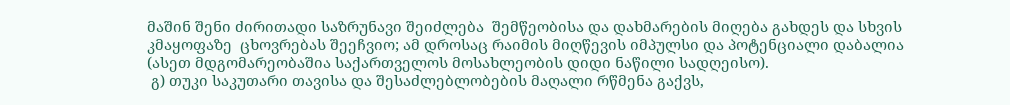მაშინ შენი ძირითადი საზრუნავი შეიძლება  შემწეობისა და დახმარების მიღება გახდეს და სხვის კმაყოფაზე  ცხოვრებას შეეჩვიო; ამ დროსაც რაიმის მიღწევის იმპულსი და პოტენციალი დაბალია (ასეთ მდგომარეობაშია საქართველოს მოსახლეობის დიდი ნაწილი სადღეისო).
 გ) თუკი საკუთარი თავისა და შესაძლებლობების მაღალი რწმენა გაქვს,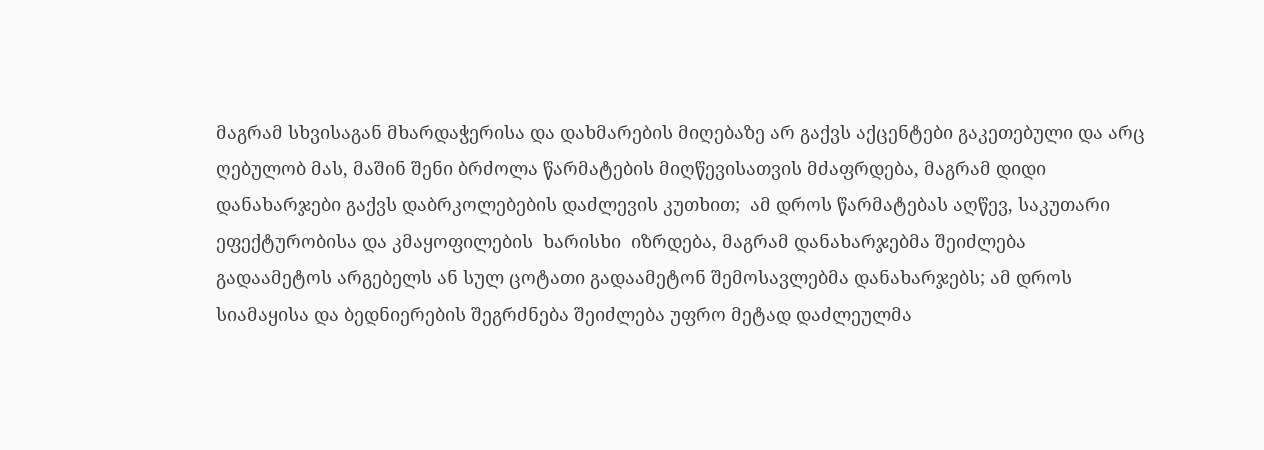მაგრამ სხვისაგან მხარდაჭერისა და დახმარების მიღებაზე არ გაქვს აქცენტები გაკეთებული და არც ღებულობ მას, მაშინ შენი ბრძოლა წარმატების მიღწევისათვის მძაფრდება, მაგრამ დიდი დანახარჯები გაქვს დაბრკოლებების დაძლევის კუთხით;  ამ დროს წარმატებას აღწევ, საკუთარი ეფექტურობისა და კმაყოფილების  ხარისხი  იზრდება, მაგრამ დანახარჯებმა შეიძლება გადაამეტოს არგებელს ან სულ ცოტათი გადაამეტონ შემოსავლებმა დანახარჯებს; ამ დროს სიამაყისა და ბედნიერების შეგრძნება შეიძლება უფრო მეტად დაძლეულმა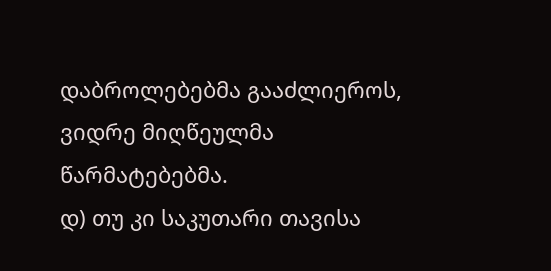დაბროლებებმა გააძლიეროს, ვიდრე მიღწეულმა წარმატებებმა.
დ) თუ კი საკუთარი თავისა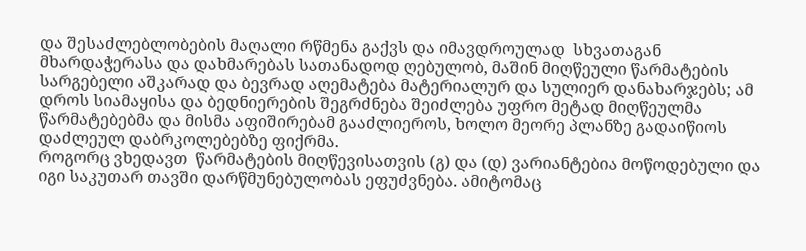და შესაძლებლობების მაღალი რწმენა გაქვს და იმავდროულად  სხვათაგან მხარდაჭერასა და დახმარებას სათანადოდ ღებულობ, მაშინ მიღწეული წარმატების სარგებელი აშკარად და ბევრად აღემატება მატერიალურ და სულიერ დანახარჯებს; ამ დროს სიამაყისა და ბედნიერების შეგრძნება შეიძლება უფრო მეტად მიღწეულმა წარმატებებმა და მისმა აფიშირებამ გააძლიეროს, ხოლო მეორე პლანზე გადაიწიოს დაძლეულ დაბრკოლებებზე ფიქრმა.
როგორც ვხედავთ  წარმატების მიღწევისათვის (გ) და (დ) ვარიანტებია მოწოდებული და იგი საკუთარ თავში დარწმუნებულობას ეფუძვნება. ამიტომაც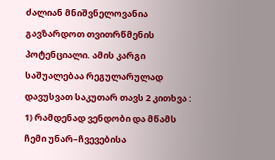ძალიან მნიშვნელოვანია გავზარდოთ თვითრწმენის პოტენციალი. ამის კარგი საშუალებაა რეგულარულად დავუსვათ საკუთარ თავს 2 კითხვა : 1) რამდენად ვენდობი და მწამს ჩემი უნარ–ჩვევებისა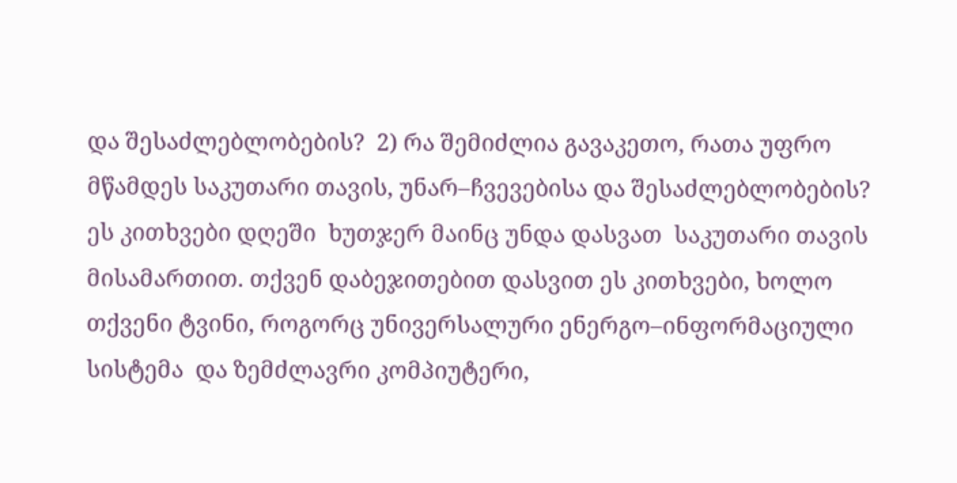და შესაძლებლობების?  2) რა შემიძლია გავაკეთო, რათა უფრო მწამდეს საკუთარი თავის, უნარ–ჩვევებისა და შესაძლებლობების?
ეს კითხვები დღეში  ხუთჯერ მაინც უნდა დასვათ  საკუთარი თავის მისამართით. თქვენ დაბეჯითებით დასვით ეს კითხვები, ხოლო თქვენი ტვინი, როგორც უნივერსალური ენერგო–ინფორმაციული სისტემა  და ზემძლავრი კომპიუტერი,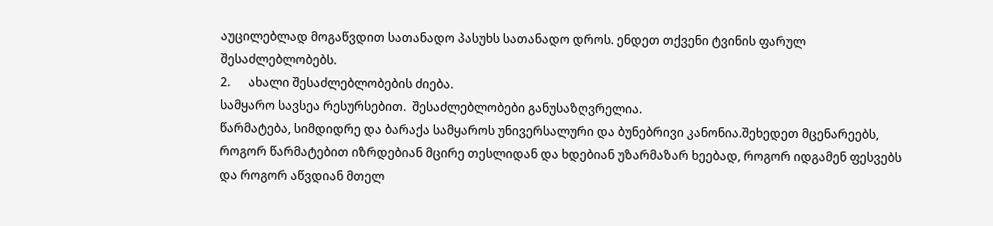აუცილებლად მოგაწვდით სათანადო პასუხს სათანადო დროს. ენდეთ თქვენი ტვინის ფარულ შესაძლებლობებს.
2.      ახალი შესაძლებლობების ძიება.
სამყარო სავსეა რესურსებით.  შესაძლებლობები განუსაზღვრელია.
წარმატება, სიმდიდრე და ბარაქა სამყაროს უნივერსალური და ბუნებრივი კანონია.შეხედეთ მცენარეებს, როგორ წარმატებით იზრდებიან მცირე თესლიდან და ხდებიან უზარმაზარ ხეებად, როგორ იდგამენ ფესვებს და როგორ აწვდიან მთელ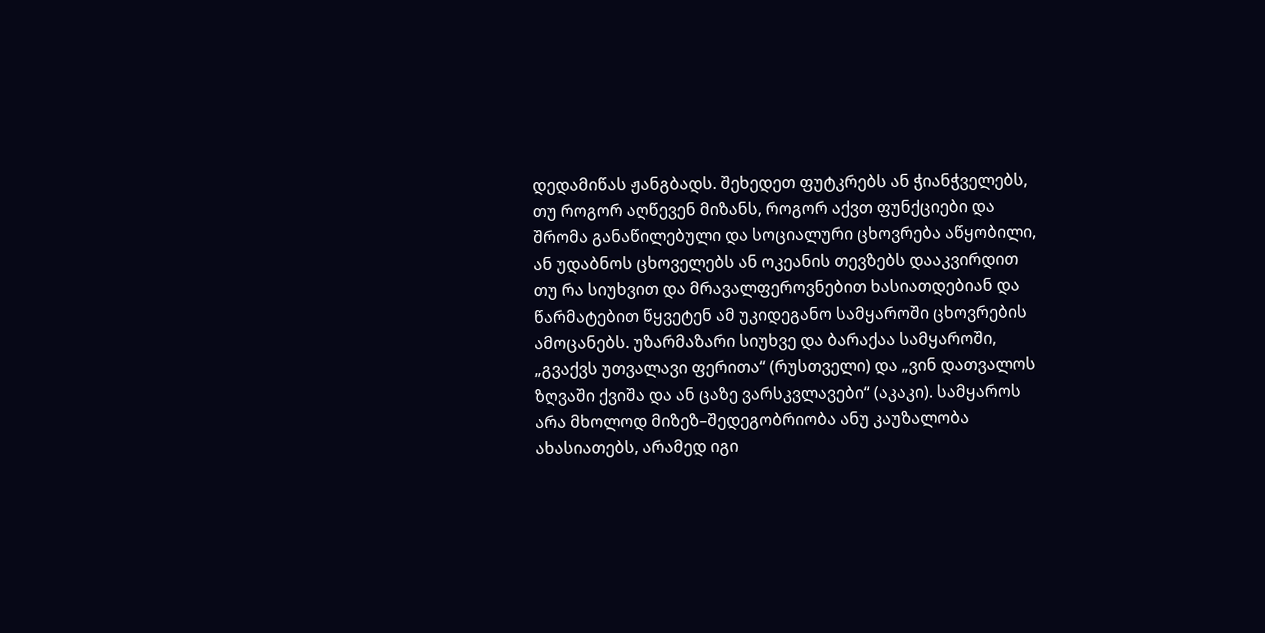დედამიწას ჟანგბადს. შეხედეთ ფუტკრებს ან ჭიანჭველებს, თუ როგორ აღწევენ მიზანს, როგორ აქვთ ფუნქციები და შრომა განაწილებული და სოციალური ცხოვრება აწყობილი, ან უდაბნოს ცხოველებს ან ოკეანის თევზებს დააკვირდით თუ რა სიუხვით და მრავალფეროვნებით ხასიათდებიან და წარმატებით წყვეტენ ამ უკიდეგანო სამყაროში ცხოვრების ამოცანებს. უზარმაზარი სიუხვე და ბარაქაა სამყაროში, „გვაქვს უთვალავი ფერითა“ (რუსთველი) და „ვინ დათვალოს ზღვაში ქვიშა და ან ცაზე ვარსკვლავები“ (აკაკი). სამყაროს არა მხოლოდ მიზეზ–შედეგობრიობა ანუ კაუზალობა ახასიათებს, არამედ იგი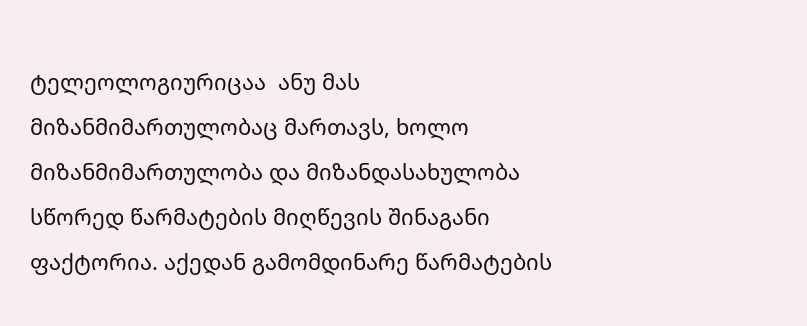ტელეოლოგიურიცაა  ანუ მას მიზანმიმართულობაც მართავს, ხოლო მიზანმიმართულობა და მიზანდასახულობა სწორედ წარმატების მიღწევის შინაგანი ფაქტორია. აქედან გამომდინარე წარმატების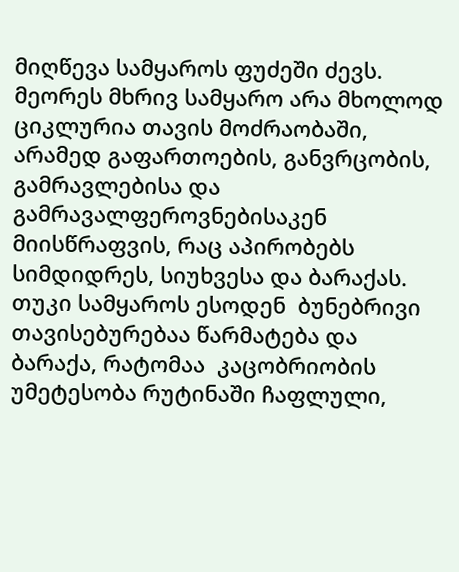მიღწევა სამყაროს ფუძეში ძევს. მეორეს მხრივ სამყარო არა მხოლოდ ციკლურია თავის მოძრაობაში, არამედ გაფართოების, განვრცობის, გამრავლებისა და გამრავალფეროვნებისაკენ მიისწრაფვის, რაც აპირობებს სიმდიდრეს, სიუხვესა და ბარაქას.   თუკი სამყაროს ესოდენ  ბუნებრივი თავისებურებაა წარმატება და ბარაქა, რატომაა  კაცობრიობის უმეტესობა რუტინაში ჩაფლული,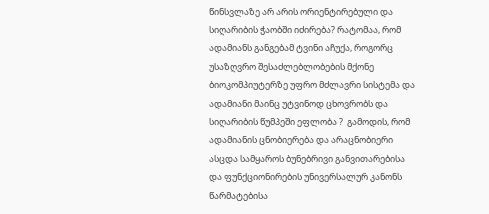წინსვლაზე არ არის ორიენტირებული და სიღარიბის ჭაობში იძირება? რატომაა, რომ ადამიანს განგებამ ტვინი აჩუქა, როგორც უსაზღვრო შესაძლებლობების მქონე ბიოკომპიუტერზე უფრო მძლავრი სისტემა და ადამიანი მაინც უტვინოდ ცხოვრობს და სიღარიბის წუმპეში ეფლობა ?  გამოდის, რომ ადამიანის ცნობიერება და არაცნობიერი ასცდა სამყაროს ბუნებრივი განვითარებისა და ფუნქციონირების უნივერსალურ კანონს წარმატებისა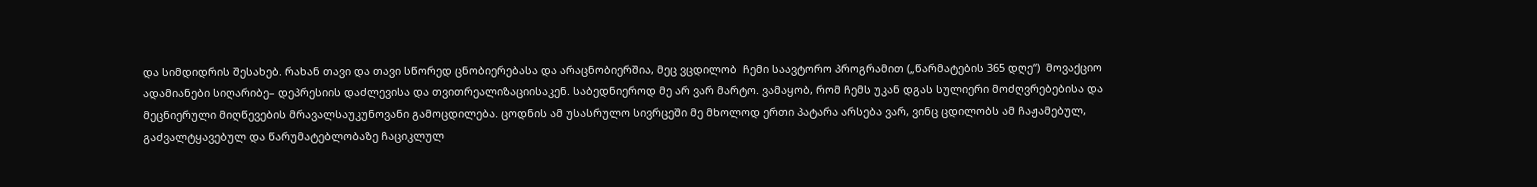და სიმდიდრის შესახებ. რახან თავი და თავი სწორედ ცნობიერებასა და არაცნობიერშია, მეც ვცდილობ  ჩემი საავტორო პროგრამით („წარმატების 365 დღე“)  მოვაქციო ადამიანები სიღარიბე– დეპრესიის დაძლევისა და თვითრეალიზაციისაკენ. საბედნიეროდ მე არ ვარ მარტო. ვამაყობ, რომ ჩემს უკან დგას სულიერი მოძღვრებებისა და მეცნიერული მიღწევების მრავალსაუკუნოვანი გამოცდილება. ცოდნის ამ უსასრულო სივრცეში მე მხოლოდ ერთი პატარა არსება ვარ, ვინც ცდილობს ამ ჩაჟამებულ, გაძვალტყავებულ და წარუმატებლობაზე ჩაციკლულ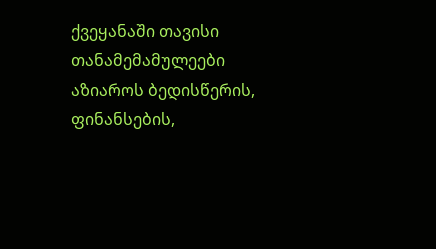ქვეყანაში თავისი თანამემამულეები აზიაროს ბედისწერის, ფინანსების,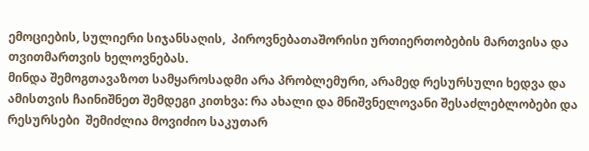ემოციების, სულიერი სიჯანსაღის,  პიროვნებათაშორისი ურთიერთობების მართვისა და თვითმართვის ხელოვნებას.
მინდა შემოგთავაზოთ სამყაროსადმი არა პრობლემური, არამედ რესურსული ხედვა და ამისთვის ჩაინიშნეთ შემდეგი კითხვა: რა ახალი და მნიშვნელოვანი შესაძლებლობები და რესურსები  შემიძლია მოვიძიო საკუთარ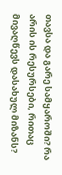თავსა და გარე სამყაროში? რა არის ის რესურსები, რითაც მივაღწევს დასახულ მიზანს?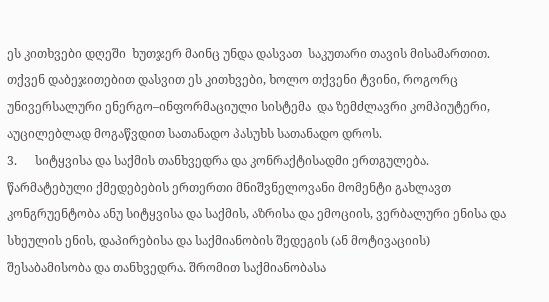ეს კითხვები დღეში  ხუთჯერ მაინც უნდა დასვათ  საკუთარი თავის მისამართით. თქვენ დაბეჯითებით დასვით ეს კითხვები, ხოლო თქვენი ტვინი, როგორც უნივერსალური ენერგო–ინფორმაციული სისტემა  და ზემძლავრი კომპიუტერი, აუცილებლად მოგაწვდით სათანადო პასუხს სათანადო დროს.
3.      სიტყვისა და საქმის თანხვედრა და კონრაქტისადმი ერთგულება.
წარმატებული ქმედებების ერთერთი მნიშვნელოვანი მომენტი გახლავთ კონგრუენტობა ანუ სიტყვისა და საქმის, აზრისა და ემოციის, ვერბალური ენისა და სხეულის ენის, დაპირებისა და საქმიანობის შედეგის (ან მოტივაციის) შესაბამისობა და თანხვედრა. შრომით საქმიანობასა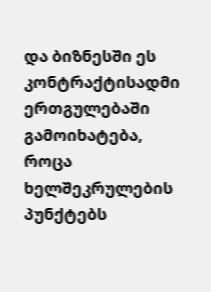და ბიზნესში ეს კონტრაქტისადმი ერთგულებაში გამოიხატება, როცა ხელშეკრულების პუნქტებს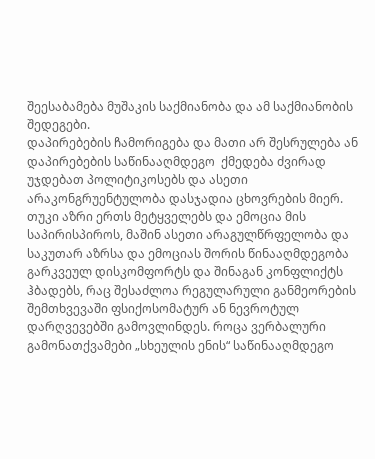შეესაბამება მუშაკის საქმიანობა და ამ საქმიანობის შედეგები.
დაპირებების ჩამორიგება და მათი არ შესრულება ან დაპირებების საწინააღმდეგო  ქმედება ძვირად უჯდებათ პოლიტიკოსებს და ასეთი არაკონგრუენტულობა დასჯადია ცხოვრების მიერ. თუკი აზრი ერთს მეტყველებს და ემოცია მის საპირისპიროს, მაშინ ასეთი არაგულწრფელობა და საკუთარ აზრსა და ემოციას შორის წინააღმდეგობა გარკვეულ დისკომფორტს და შინაგან კონფლიქტს ჰბადებს, რაც შესაძლოა რეგულარული განმეორების შემთხვევაში ფსიქოსომატურ ან ნევროტულ დარღვევებში გამოვლინდეს. როცა ვერბალური გამონათქვამები „სხეულის ენის“ საწინააღმდეგო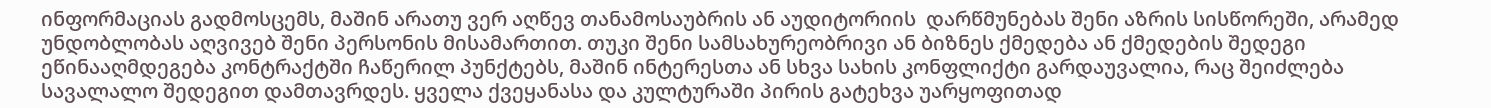ინფორმაციას გადმოსცემს, მაშინ არათუ ვერ აღწევ თანამოსაუბრის ან აუდიტორიის  დარწმუნებას შენი აზრის სისწორეში, არამედ უნდობლობას აღვივებ შენი პერსონის მისამართით. თუკი შენი სამსახურეობრივი ან ბიზნეს ქმედება ან ქმედების შედეგი ეწინააღმდეგება კონტრაქტში ჩაწერილ პუნქტებს, მაშინ ინტერესთა ან სხვა სახის კონფლიქტი გარდაუვალია, რაც შეიძლება სავალალო შედეგით დამთავრდეს. ყველა ქვეყანასა და კულტურაში პირის გატეხვა უარყოფითად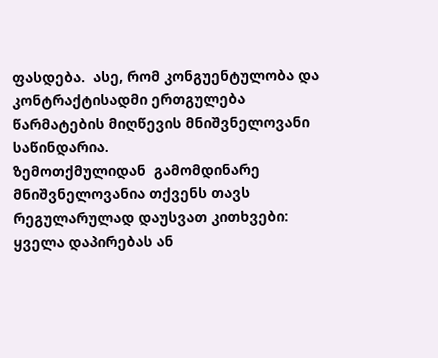ფასდება.  ასე, რომ კონგუენტულობა და კონტრაქტისადმი ერთგულება წარმატების მიღწევის მნიშვნელოვანი საწინდარია.
ზემოთქმულიდან  გამომდინარე  მნიშვნელოვანია თქვენს თავს რეგულარულად დაუსვათ კითხვები: ყველა დაპირებას ან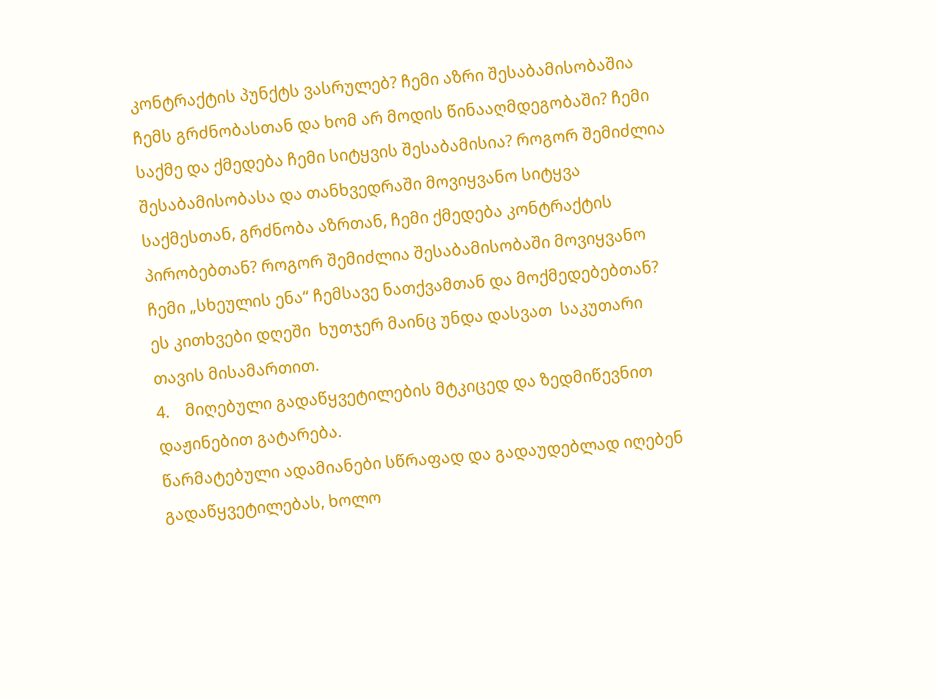კონტრაქტის პუნქტს ვასრულებ? ჩემი აზრი შესაბამისობაშია ჩემს გრძნობასთან და ხომ არ მოდის წინააღმდეგობაში? ჩემი საქმე და ქმედება ჩემი სიტყვის შესაბამისია? როგორ შემიძლია შესაბამისობასა და თანხვედრაში მოვიყვანო სიტყვა საქმესთან, გრძნობა აზრთან, ჩემი ქმედება კონტრაქტის პირობებთან? როგორ შემიძლია შესაბამისობაში მოვიყვანო ჩემი „სხეულის ენა“ ჩემსავე ნათქვამთან და მოქმედებებთან?
ეს კითხვები დღეში  ხუთჯერ მაინც უნდა დასვათ  საკუთარი თავის მისამართით.
4.    მიღებული გადაწყვეტილების მტკიცედ და ზედმიწევნით დაჟინებით გატარება.
წარმატებული ადამიანები სწრაფად და გადაუდებლად იღებენ გადაწყვეტილებას, ხოლო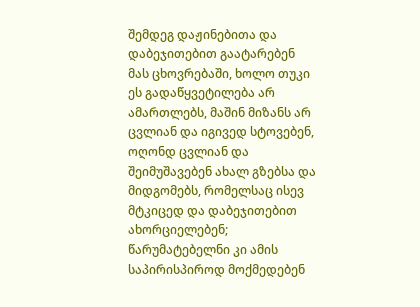შემდეგ დაჟინებითა და დაბეჯითებით გაატარებენ მას ცხოვრებაში, ხოლო თუკი ეს გადაწყვეტილება არ ამართლებს, მაშინ მიზანს არ ცვლიან და იგივედ სტოვებენ, ოღონდ ცვლიან და შეიმუშავებენ ახალ გზებსა და მიდგომებს, რომელსაც ისევ მტკიცედ და დაბეჯითებით ახორციელებენ; წარუმატებელნი კი ამის საპირისპიროდ მოქმედებენ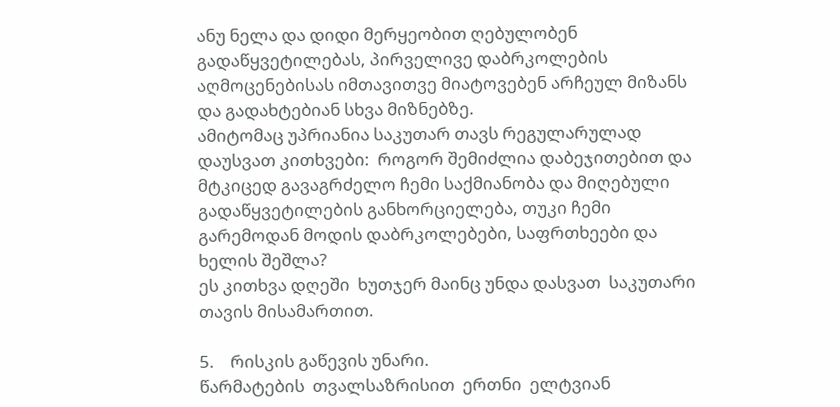ანუ ნელა და დიდი მერყეობით ღებულობენ გადაწყვეტილებას, პირველივე დაბრკოლების აღმოცენებისას იმთავითვე მიატოვებენ არჩეულ მიზანს და გადახტებიან სხვა მიზნებზე.
ამიტომაც უპრიანია საკუთარ თავს რეგულარულად დაუსვათ კითხვები:  როგორ შემიძლია დაბეჯითებით და მტკიცედ გავაგრძელო ჩემი საქმიანობა და მიღებული  გადაწყვეტილების განხორციელება, თუკი ჩემი გარემოდან მოდის დაბრკოლებები, საფრთხეები და ხელის შეშლა?
ეს კითხვა დღეში  ხუთჯერ მაინც უნდა დასვათ  საკუთარი თავის მისამართით.

5.    რისკის გაწევის უნარი.
წარმატების  თვალსაზრისით  ერთნი  ელტვიან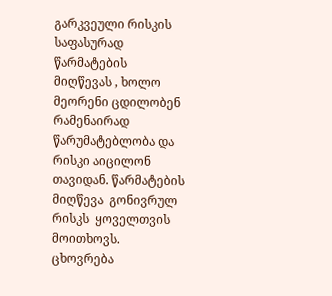გარკვეული რისკის საფასურად  წარმატების მიღწევას , ხოლო  მეორენი ცდილობენ რამენაირად წარუმატებლობა და რისკი აიცილონ თავიდან. წარმატების მიღწევა  გონივრულ  რისკს  ყოველთვის მოითხოვს.
ცხოვრება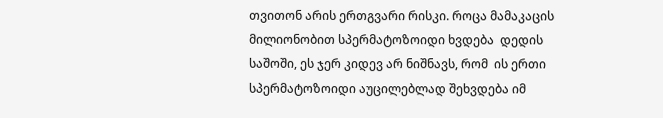თვითონ არის ერთგვარი რისკი. როცა მამაკაცის მილიონობით სპერმატოზოიდი ხვდება  დედის საშოში, ეს ჯერ კიდევ არ ნიშნავს, რომ  ის ერთი სპერმატოზოიდი აუცილებლად შეხვდება იმ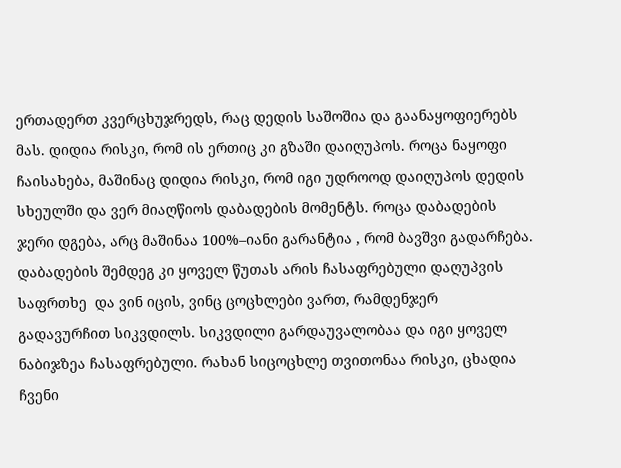ერთადერთ კვერცხუჯრედს, რაც დედის საშოშია და გაანაყოფიერებს მას. დიდია რისკი, რომ ის ერთიც კი გზაში დაიღუპოს. როცა ნაყოფი ჩაისახება, მაშინაც დიდია რისკი, რომ იგი უდროოდ დაიღუპოს დედის სხეულში და ვერ მიაღწიოს დაბადების მომენტს. როცა დაბადების ჯერი დგება, არც მაშინაა 100%–იანი გარანტია , რომ ბავშვი გადარჩება. დაბადების შემდეგ კი ყოველ წუთას არის ჩასაფრებული დაღუპვის საფრთხე  და ვინ იცის, ვინც ცოცხლები ვართ, რამდენჯერ  გადავურჩით სიკვდილს. სიკვდილი გარდაუვალობაა და იგი ყოველ ნაბიჯზეა ჩასაფრებული. რახან სიცოცხლე თვითონაა რისკი, ცხადია ჩვენი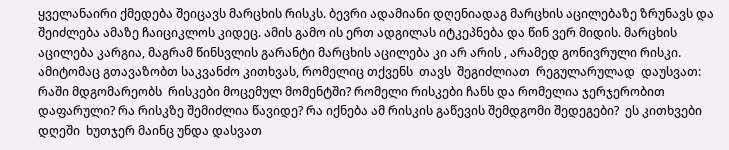ყველანაირი ქმედება შეიცავს მარცხის რისკს. ბევრი ადამიანი დღენიადაგ მარცხის აცილებაზე ზრუნავს და შეიძლება ამაზე ჩაიციკლოს კიდეც. ამის გამო ის ერთ ადგილას იტკეპნება და წინ ვერ მიდის. მარცხის აცილება კარგია, მაგრამ წინსვლის გარანტი მარცხის აცილება კი არ არის , არამედ გონივრული რისკი.
ამიტომაც გთავაზობთ საკვანძო კითხვას, რომელიც თქვენს  თავს  შეგიძლიათ  რეგულარულად  დაუსვათ: რაში მდგომარეობს  რისკები მოცემულ მომენტში? რომელი რისკები ჩანს და რომელია ჯერჯერობით  დაფარული? რა რისკზე შემიძლია წავიდე? რა იქნება ამ რისკის გაწევის შემდგომი შედეგები?  ეს კითხვები  დღეში  ხუთჯერ მაინც უნდა დასვათ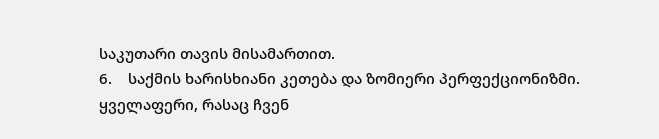საკუთარი თავის მისამართით.
6.    საქმის ხარისხიანი კეთება და ზომიერი პერფექციონიზმი.
ყველაფერი, რასაც ჩვენ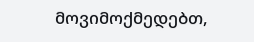მოვიმოქმედებთ,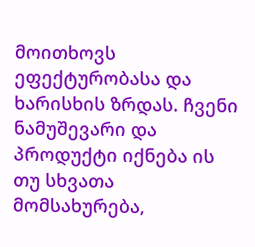მოითხოვს ეფექტურობასა და ხარისხის ზრდას. ჩვენი ნამუშევარი და პროდუქტი იქნება ის თუ სხვათა მომსახურება,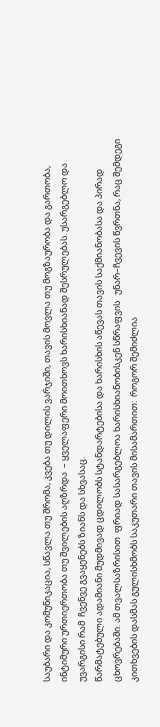საუბარი და კომუნიკაცია, სწავლა თუ შრომა, კვება თუ დილის ვარჯიში, თავის მოვლა თუ მოგზაურობა და გართობა, ინტიმური ურთიერთობა თუ შვილების აღზრდა  – ყველაფერი მოითხოვს ხარისხიანად შესრულებას. უსარგებლო და უვარგისი რამ  ჩვენვე გვაყენებს ზიანს და სხვასაც.
წარმატებული ადამიანი მუდმივად ცდილობს სტანდარტებისა და ხარისხის აწევას თავის საქმიანობასა და პირად ცხოვრებაში. ამ თვალსაზრისით  ფრიად სასარგებლოა ხარისხიანობისკენ სწრაფვის   უნარ–ჩვევის წვრთნა, რაც შემდეგი კითხვების დასმას გულისხმობს საკუთარი თავის მისამართით:  როგორ შემიძლია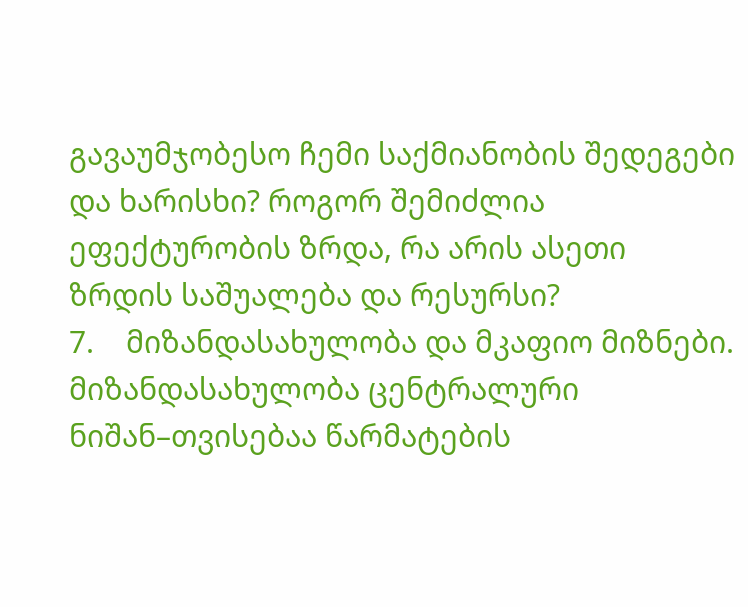გავაუმჯობესო ჩემი საქმიანობის შედეგები და ხარისხი? როგორ შემიძლია ეფექტურობის ზრდა, რა არის ასეთი ზრდის საშუალება და რესურსი?
7.    მიზანდასახულობა და მკაფიო მიზნები.
მიზანდასახულობა ცენტრალური ნიშან–თვისებაა წარმატების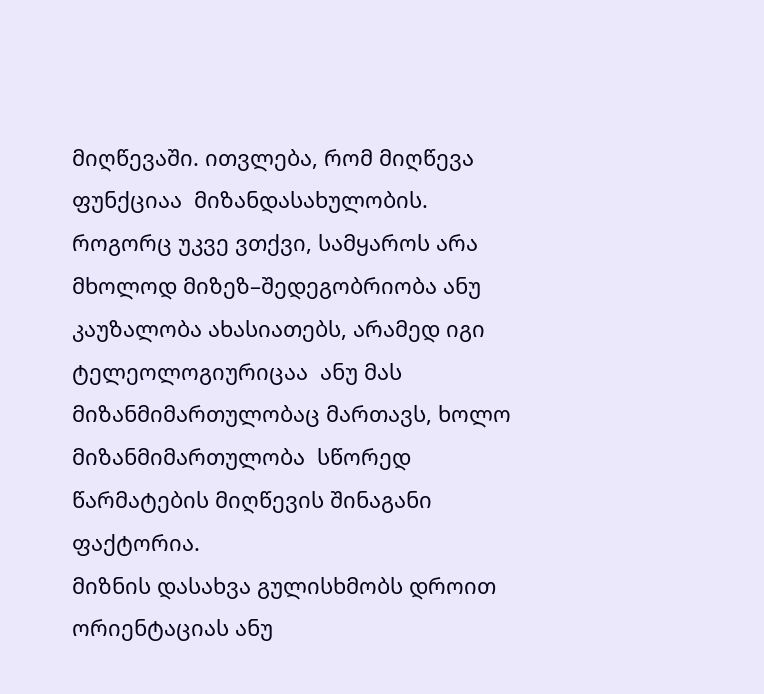მიღწევაში. ითვლება, რომ მიღწევა ფუნქციაა  მიზანდასახულობის. როგორც უკვე ვთქვი, სამყაროს არა მხოლოდ მიზეზ–შედეგობრიობა ანუ კაუზალობა ახასიათებს, არამედ იგი ტელეოლოგიურიცაა  ანუ მას მიზანმიმართულობაც მართავს, ხოლო მიზანმიმართულობა  სწორედ წარმატების მიღწევის შინაგანი ფაქტორია.
მიზნის დასახვა გულისხმობს დროით ორიენტაციას ანუ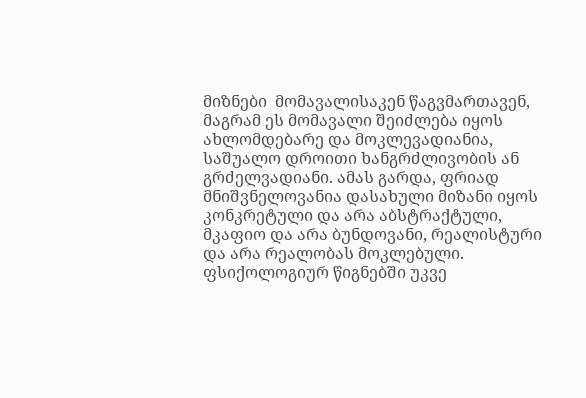მიზნები  მომავალისაკენ წაგვმართავენ, მაგრამ ეს მომავალი შეიძლება იყოს ახლომდებარე და მოკლევადიანია, საშუალო დროითი ხანგრძლივობის ან გრძელვადიანი. ამას გარდა, ფრიად მნიშვნელოვანია დასახული მიზანი იყოს კონკრეტული და არა აბსტრაქტული, მკაფიო და არა ბუნდოვანი, რეალისტური და არა რეალობას მოკლებული. ფსიქოლოგიურ წიგნებში უკვე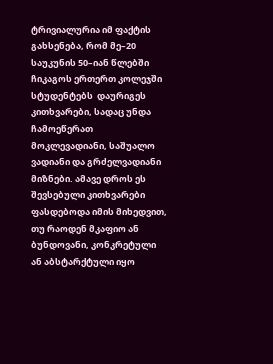ტრივიალურია იმ ფაქტის  გახსენება, რომ მე–20 საუკუნის 50–იან წლებში ჩიკაგოს ერთერთ კოლეჯში სტუდენტებს  დაურიგეს კითხვარები, სადაც უნდა ჩამოეწერათ მოკლევადიანი, საშუალო ვადიანი და გრძელვადიანი მიზნები. ამავე დროს ეს შევსებული კითხვარები ფასდებოდა იმის მიხედვით, თუ რაოდენ მკაფიო ან ბუნდოვანი, კონკრეტული ან აბსტარქტული იყო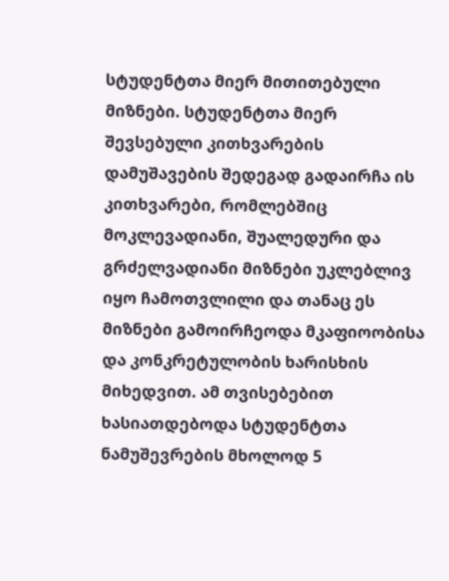სტუდენტთა მიერ მითითებული მიზნები. სტუდენტთა მიერ შევსებული კითხვარების დამუშავების შედეგად გადაირჩა ის კითხვარები, რომლებშიც მოკლევადიანი, შუალედური და გრძელვადიანი მიზნები უკლებლივ იყო ჩამოთვლილი და თანაც ეს მიზნები გამოირჩეოდა მკაფიოობისა და კონკრეტულობის ხარისხის მიხედვით. ამ თვისებებით ხასიათდებოდა სტუდენტთა ნამუშევრების მხოლოდ 5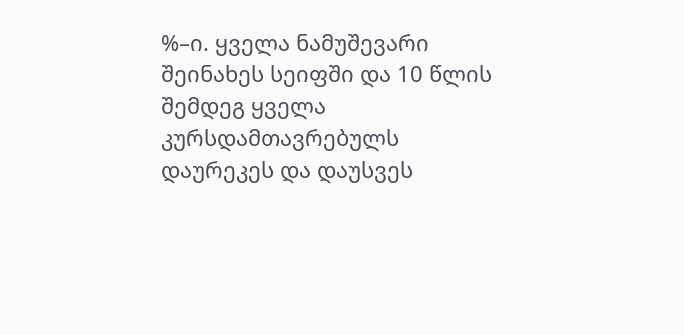%–ი. ყველა ნამუშევარი შეინახეს სეიფში და 10 წლის შემდეგ ყველა კურსდამთავრებულს დაურეკეს და დაუსვეს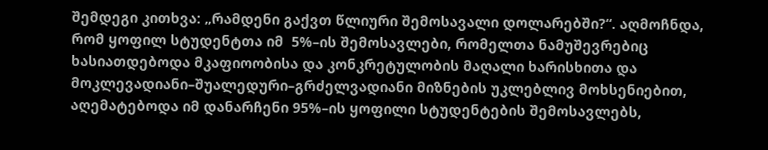შემდეგი კითხვა: „რამდენი გაქვთ წლიური შემოსავალი დოლარებში?“. აღმოჩნდა, რომ ყოფილ სტუდენტთა იმ  5%–ის შემოსავლები, რომელთა ნამუშევრებიც ხასიათდებოდა მკაფიოობისა და კონკრეტულობის მაღალი ხარისხითა და მოკლევადიანი–შუალედური–გრძელვადიანი მიზნების უკლებლივ მოხსენიებით, აღემატებოდა იმ დანარჩენი 95%–ის ყოფილი სტუდენტების შემოსავლებს,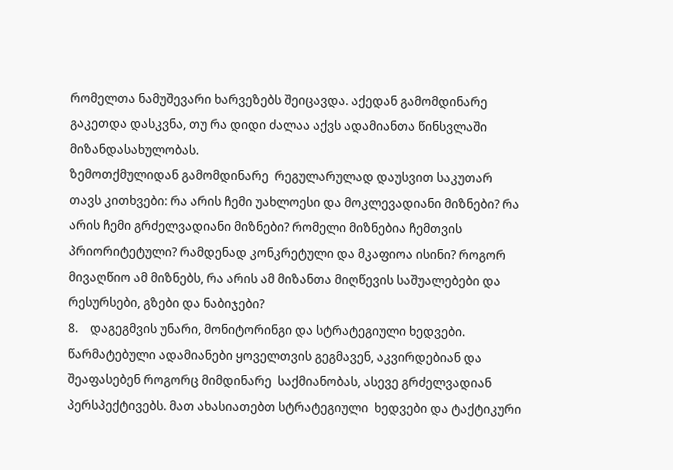რომელთა ნამუშევარი ხარვეზებს შეიცავდა. აქედან გამომდინარე გაკეთდა დასკვნა, თუ რა დიდი ძალაა აქვს ადამიანთა წინსვლაში მიზანდასახულობას.
ზემოთქმულიდან გამომდინარე  რეგულარულად დაუსვით საკუთარ თავს კითხვები: რა არის ჩემი უახლოესი და მოკლევადიანი მიზნები? რა არის ჩემი გრძელვადიანი მიზნები? რომელი მიზნებია ჩემთვის პრიორიტეტული? რამდენად კონკრეტული და მკაფიოა ისინი? როგორ მივაღწიო ამ მიზნებს, რა არის ამ მიზანთა მიღწევის საშუალებები და რესურსები, გზები და ნაბიჯები?
8.    დაგეგმვის უნარი, მონიტორინგი და სტრატეგიული ხედვები.
წარმატებული ადამიანები ყოველთვის გეგმავენ, აკვირდებიან და შეაფასებენ როგორც მიმდინარე  საქმიანობას, ასევე გრძელვადიან პერსპექტივებს. მათ ახასიათებთ სტრატეგიული  ხედვები და ტაქტიკური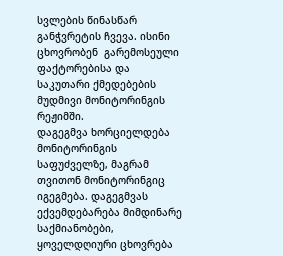სვლების წინასწარ განჭვრეტის ჩვევა. ისინი ცხოვრობენ  გარემოსეული ფაქტორებისა და საკუთარი ქმედებების  მუდმივი მონიტორინგის რეჟიმში.
დაგეგმვა ხორციელდება მონიტორინგის საფუძველზე, მაგრამ თვითონ მონიტორინგიც იგეგმება. დაგეგმვას ექვემდებარება მიმდინარე საქმიანობები, ყოველდღიური ცხოვრება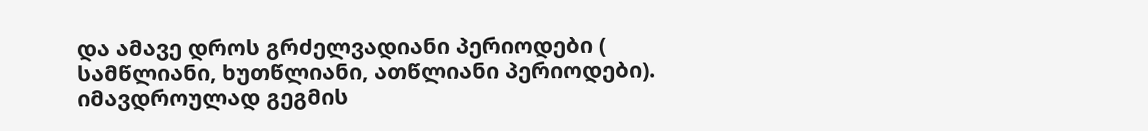და ამავე დროს გრძელვადიანი პერიოდები ( სამწლიანი, ხუთწლიანი, ათწლიანი პერიოდები). იმავდროულად გეგმის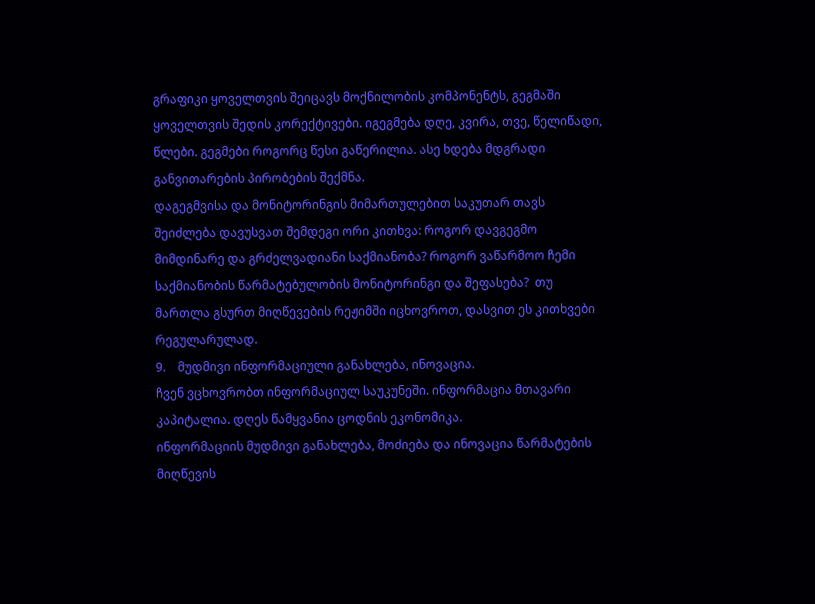გრაფიკი ყოველთვის შეიცავს მოქნილობის კომპონენტს, გეგმაში ყოველთვის შედის კორექტივები. იგეგმება დღე, კვირა, თვე, წელიწადი, წლები. გეგმები როგორც წესი გაწერილია. ასე ხდება მდგრადი განვითარების პირობების შექმნა.
დაგეგმვისა და მონიტორინგის მიმართულებით საკუთარ თავს შეიძლება დავუსვათ შემდეგი ორი კითხვა: როგორ დავგეგმო მიმდინარე და გრძელვადიანი საქმიანობა? როგორ ვაწარმოო ჩემი საქმიანობის წარმატებულობის მონიტორინგი და შეფასება?  თუ მართლა გსურთ მიღწევების რეჟიმში იცხოვროთ, დასვით ეს კითხვები რეგულარულად.
9.    მუდმივი ინფორმაციული განახლება, ინოვაცია.
ჩვენ ვცხოვრობთ ინფორმაციულ საუკუნეში. ინფორმაცია მთავარი კაპიტალია. დღეს წამყვანია ცოდნის ეკონომიკა.
ინფორმაციის მუდმივი განახლება, მოძიება და ინოვაცია წარმატების მიღწევის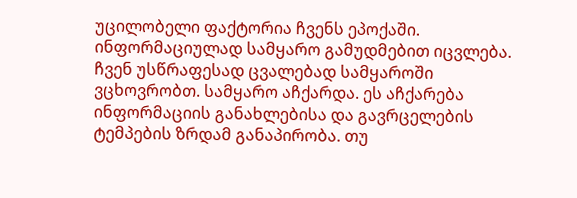უცილობელი ფაქტორია ჩვენს ეპოქაში. ინფორმაციულად სამყარო გამუდმებით იცვლება. ჩვენ უსწრაფესად ცვალებად სამყაროში ვცხოვრობთ. სამყარო აჩქარდა. ეს აჩქარება ინფორმაციის განახლებისა და გავრცელების ტემპების ზრდამ განაპირობა. თუ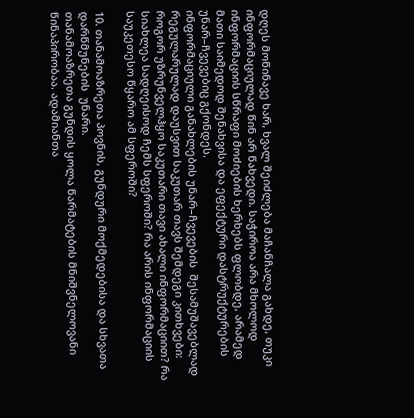დღეს მოწინავე ხარ, ხვალ შეიძლება მაჩანჩალა გახდე, თუკი ინფორმაციულად წინ არ წახვედი. საჭიროა არა მხოლოდ ინფორმაციის სწრაფი მოძიების ხერხებს ფლობდე, არამედ მათი საიმედოდ შენახვისა და ეფექტური დასტრუქტურების უნარ–ჩვევებიც გქონდეს.
ინფორმაციული განახლების უნარ–ჩვევების  შესამუშავებლად  რეგულარულად დაუსვით საკუთარ თავს შემდეგი კითხვები: როგორ უზრუნველჰყო საკუთარი თავი ახალი ინფორმაციით? რა სიახლეა სადღეისოდ ჩემს სფეროში? რა არის ინფორმაციის საუკეთესო წყარო ამ სფეროში?

10. თანამოაზრეთა პოვნის, გუნდური მოქმედებისა და სხვათა დარწმუნების  უნარი.
თანამოაზრეთა გუნდის ყოლა წარმატების მნიშვნელოვანი წინაპირობაა. ადამიანთა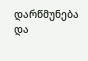დარწმუნება და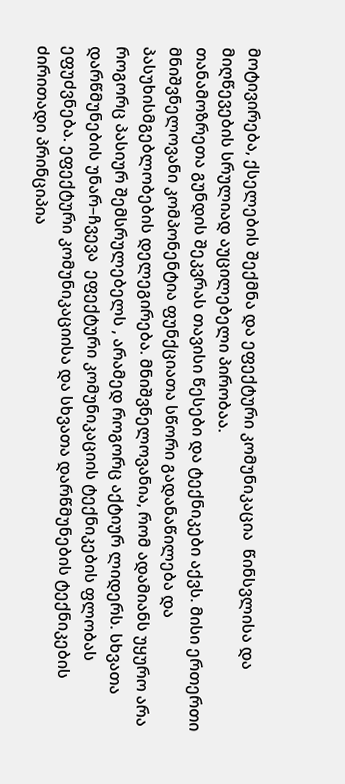მოტივირება, ქსელების შექმნა და ეფექტური კომუნიკაცია  წინსვლისა და მიღწევების სრულიად აუცილებელი პირობაა.
თანამოზრეთა გუნდის შეკვრას თავისი წესები და ტექნიკები აქვს. მისი ერთერთი მნიშვნელოვანი კომპონენტია ფუნქციათა სწორი გადანაწილება და პასუხისმგებლობების დელეგირება. მნიშვნელოვანია, რომ ადამიანს უყურო არა როგორც პასიურ შემსრულებელს , არამედ როგორც აქტიურ ლიდერს. სხვათა დარწმუნების უნარ–ჩვევა  ეფექტური კომუნიკაციის ტექნიკების ფლობას ეფუძვნება. ეფექტური კომუნიკაციისა და სხვათა დარწმუნების ტექნიკების ძირითადი პრინციპია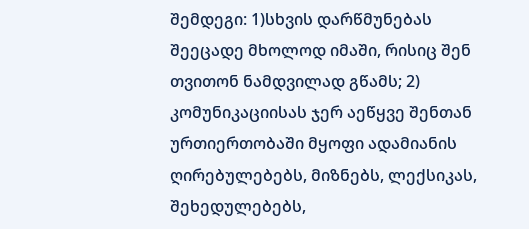შემდეგი: 1)სხვის დარწმუნებას შეეცადე მხოლოდ იმაში, რისიც შენ თვითონ ნამდვილად გწამს; 2) კომუნიკაციისას ჯერ აეწყვე შენთან ურთიერთობაში მყოფი ადამიანის ღირებულებებს, მიზნებს, ლექსიკას, შეხედულებებს,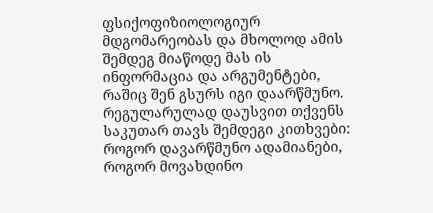ფსიქოფიზიოლოგიურ მდგომარეობას და მხოლოდ ამის შემდეგ მიაწოდე მას ის ინფორმაცია და არგუმენტები, რაშიც შენ გსურს იგი დაარწმუნო.
რეგულარულად დაუსვით თქვენს საკუთარ თავს შემდეგი კითხვები: როგორ დავარწმუნო ადამიანები, როგორ მოვახდინო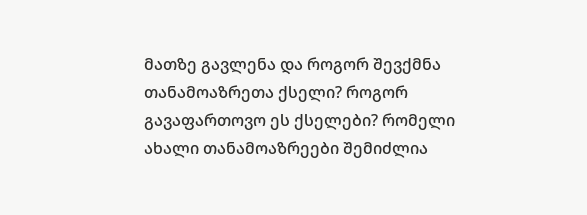მათზე გავლენა და როგორ შევქმნა თანამოაზრეთა ქსელი? როგორ გავაფართოვო ეს ქსელები? რომელი ახალი თანამოაზრეები შემიძლია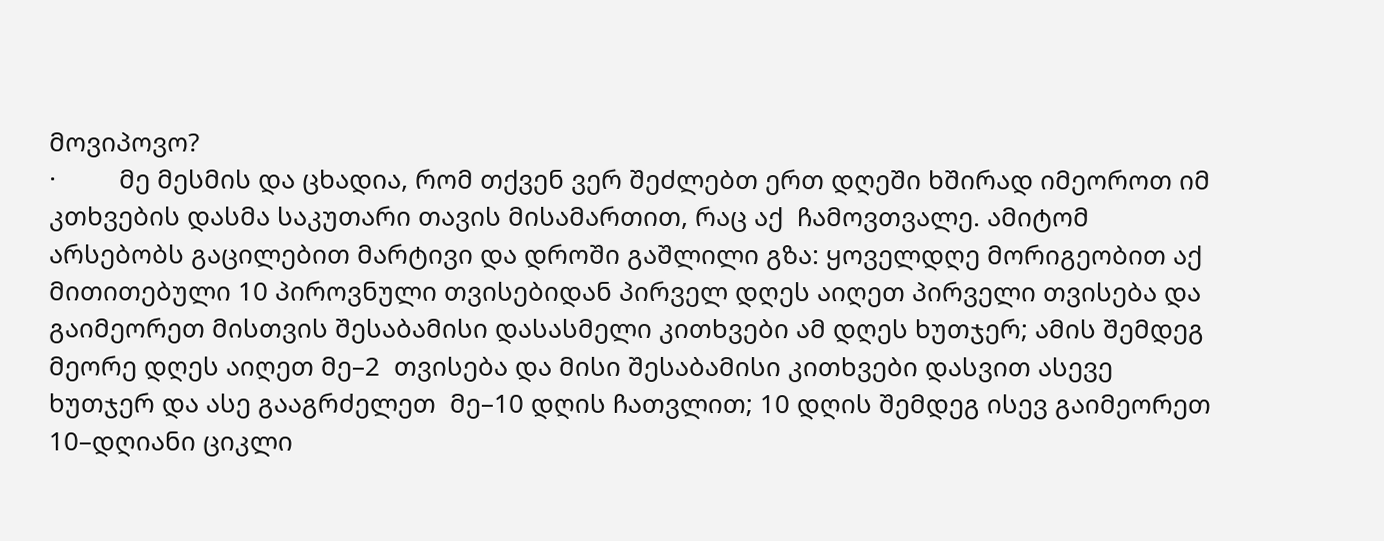მოვიპოვო?
·         მე მესმის და ცხადია, რომ თქვენ ვერ შეძლებთ ერთ დღეში ხშირად იმეოროთ იმ კთხვების დასმა საკუთარი თავის მისამართით, რაც აქ  ჩამოვთვალე. ამიტომ არსებობს გაცილებით მარტივი და დროში გაშლილი გზა: ყოველდღე მორიგეობით აქ მითითებული 10 პიროვნული თვისებიდან პირველ დღეს აიღეთ პირველი თვისება და  გაიმეორეთ მისთვის შესაბამისი დასასმელი კითხვები ამ დღეს ხუთჯერ; ამის შემდეგ მეორე დღეს აიღეთ მე–2  თვისება და მისი შესაბამისი კითხვები დასვით ასევე ხუთჯერ და ასე გააგრძელეთ  მე–10 დღის ჩათვლით; 10 დღის შემდეგ ისევ გაიმეორეთ 10–დღიანი ციკლი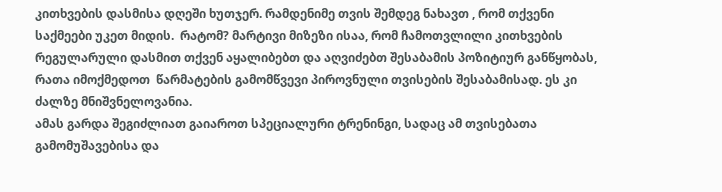კითხვების დასმისა დღეში ხუთჯერ. რამდენიმე თვის შემდეგ ნახავთ , რომ თქვენი საქმეები უკეთ მიდის.  რატომ? მარტივი მიზეზი ისაა, რომ ჩამოთვლილი კითხვების რეგულარული დასმით თქვენ აყალიბებთ და აღვიძებთ შესაბამის პოზიტიურ განწყობას, რათა იმოქმედოთ  წარმატების გამომწვევი პიროვნული თვისების შესაბამისად. ეს კი ძალზე მნიშვნელოვანია.
ამას გარდა შეგიძლიათ გაიაროთ სპეციალური ტრენინგი, სადაც ამ თვისებათა გამომუშავებისა და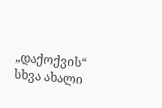„დაქოქვის“ სხვა ახალი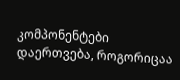კომპონენტები დაერთვება, როგორიცაა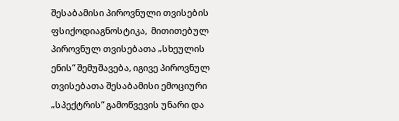შესაბამისი პიროვნული თვისების ფსიქოდიაგნოსტიკა,  მითითებულ პიროვნულ თვისებათა „სხეულის ენის“ შემუშავება, იგივე პიროვნულ თვისებათა შესაბამისი ემოციური „სპექტრის“ გამოწვევის უნარი და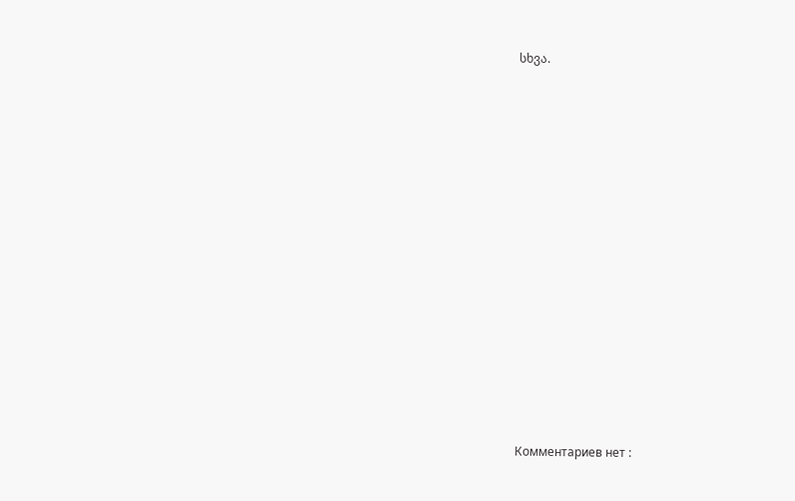სხვა.















Комментариев нет :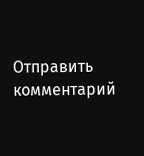Отправить комментарий